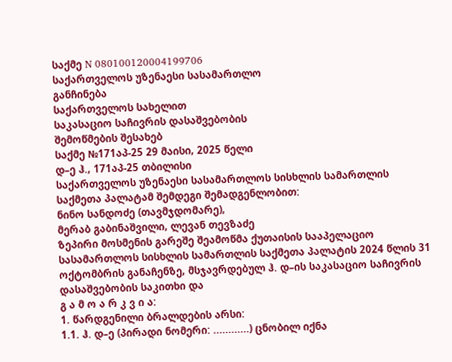საქმე N 080100120004199706
საქართველოს უზენაესი სასამართლო
განჩინება
საქართველოს სახელით
საკასაციო საჩივრის დასაშვებობის
შემოწმების შესახებ
საქმე №171აპ-25 29 მაისი, 2025 წელი
დ–ე ჰ., 171აპ-25 თბილისი
საქართველოს უზენაესი სასამართლოს სისხლის სამართლის
საქმეთა პალატამ შემდეგი შემადგენლობით:
ნინო სანდოძე (თავმჯდომარე),
მერაბ გაბინაშვილი, ლევან თევზაძე
ზეპირი მოსმენის გარეშე შეამოწმა ქუთაისის სააპელაციო სასამართლოს სისხლის სამართლის საქმეთა პალატის 2024 წლის 31 ოქტომბრის განაჩენზე, მსჯავრდებულ ჰ. დ–ის საკასაციო საჩივრის დასაშვებობის საკითხი და
გ ა მ ო ა რ კ ვ ი ა:
1. წარდგენილი ბრალდების არსი:
1.1. ჰ. დ–ე (პირადი ნომერი: ............) ცნობილ იქნა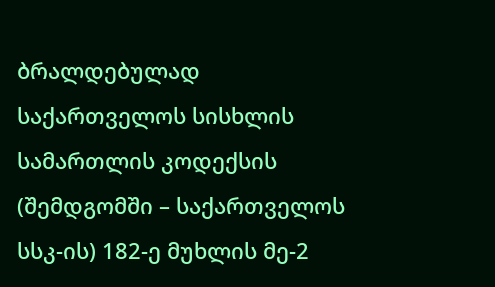ბრალდებულად საქართველოს სისხლის სამართლის კოდექსის (შემდგომში – საქართველოს სსკ-ის) 182-ე მუხლის მე-2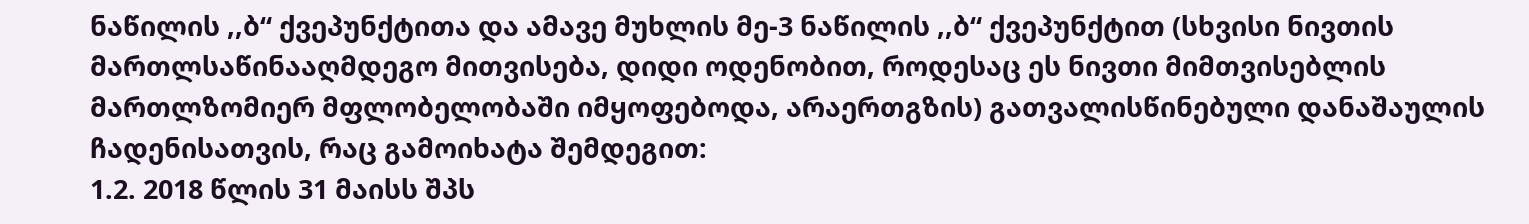ნაწილის ,,ბ“ ქვეპუნქტითა და ამავე მუხლის მე-3 ნაწილის ,,ბ“ ქვეპუნქტით (სხვისი ნივთის მართლსაწინააღმდეგო მითვისება, დიდი ოდენობით, როდესაც ეს ნივთი მიმთვისებლის მართლზომიერ მფლობელობაში იმყოფებოდა, არაერთგზის) გათვალისწინებული დანაშაულის ჩადენისათვის, რაც გამოიხატა შემდეგით:
1.2. 2018 წლის 31 მაისს შპს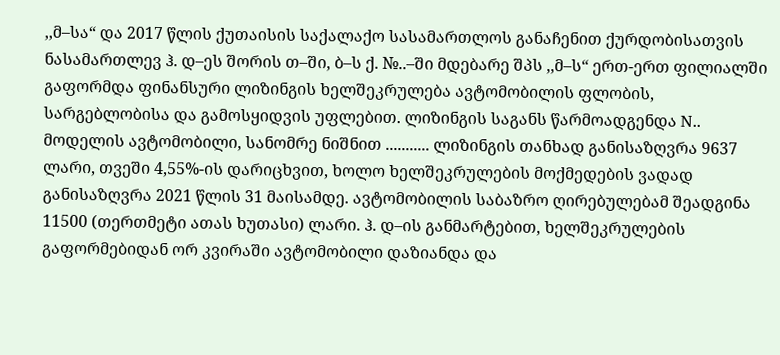,,მ–სა“ და 2017 წლის ქუთაისის საქალაქო სასამართლოს განაჩენით ქურდობისათვის ნასამართლევ ჰ. დ–ეს შორის თ–ში, ბ–ს ქ. №..–ში მდებარე შპს ,,მ–ს“ ერთ-ერთ ფილიალში გაფორმდა ფინანსური ლიზინგის ხელშეკრულება ავტომობილის ფლობის, სარგებლობისა და გამოსყიდვის უფლებით. ლიზინგის საგანს წარმოადგენდა N.. მოდელის ავტომობილი, სანომრე ნიშნით ........... ლიზინგის თანხად განისაზღვრა 9637 ლარი, თვეში 4,55%-ის დარიცხვით, ხოლო ხელშეკრულების მოქმედების ვადად განისაზღვრა 2021 წლის 31 მაისამდე. ავტომობილის საბაზრო ღირებულებამ შეადგინა 11500 (თერთმეტი ათას ხუთასი) ლარი. ჰ. დ–ის განმარტებით, ხელშეკრულების გაფორმებიდან ორ კვირაში ავტომობილი დაზიანდა და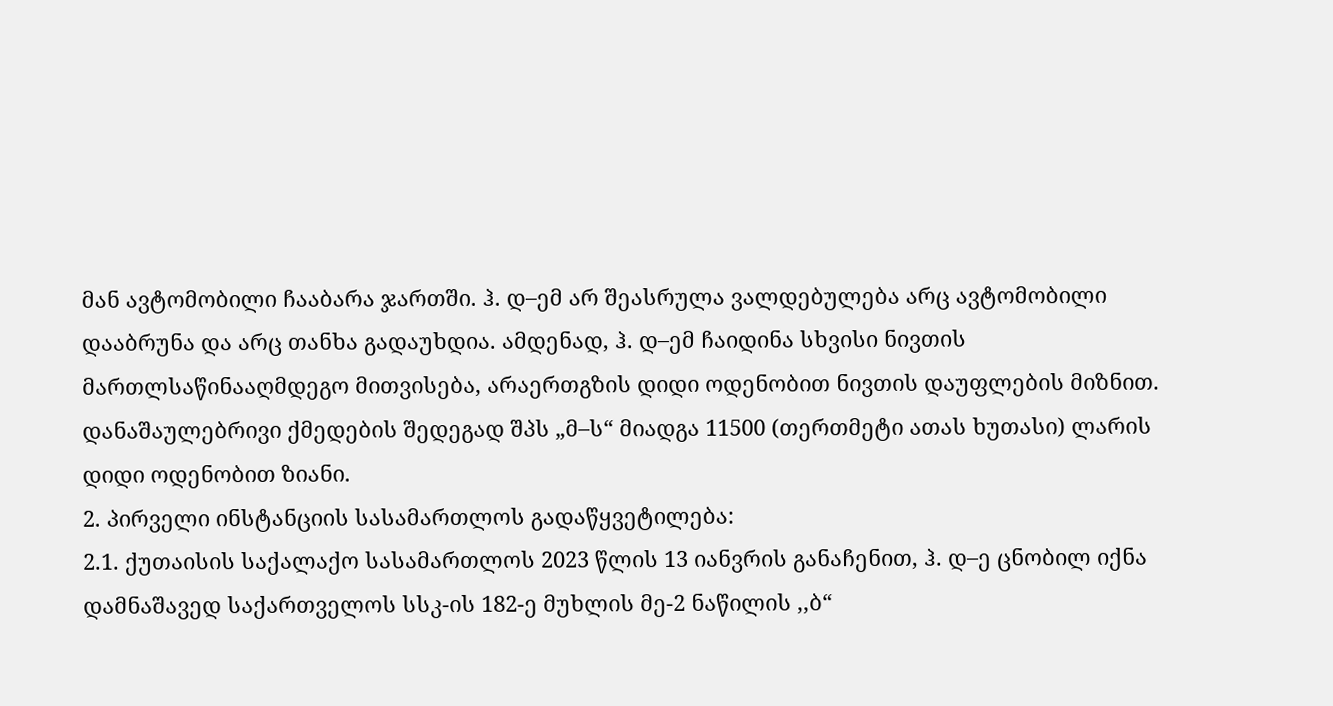მან ავტომობილი ჩააბარა ჯართში. ჰ. დ–ემ არ შეასრულა ვალდებულება არც ავტომობილი დააბრუნა და არც თანხა გადაუხდია. ამდენად, ჰ. დ–ემ ჩაიდინა სხვისი ნივთის მართლსაწინააღმდეგო მითვისება, არაერთგზის დიდი ოდენობით ნივთის დაუფლების მიზნით. დანაშაულებრივი ქმედების შედეგად შპს „მ–ს“ მიადგა 11500 (თერთმეტი ათას ხუთასი) ლარის დიდი ოდენობით ზიანი.
2. პირველი ინსტანციის სასამართლოს გადაწყვეტილება:
2.1. ქუთაისის საქალაქო სასამართლოს 2023 წლის 13 იანვრის განაჩენით, ჰ. დ–ე ცნობილ იქნა დამნაშავედ საქართველოს სსკ-ის 182-ე მუხლის მე-2 ნაწილის ,,ბ“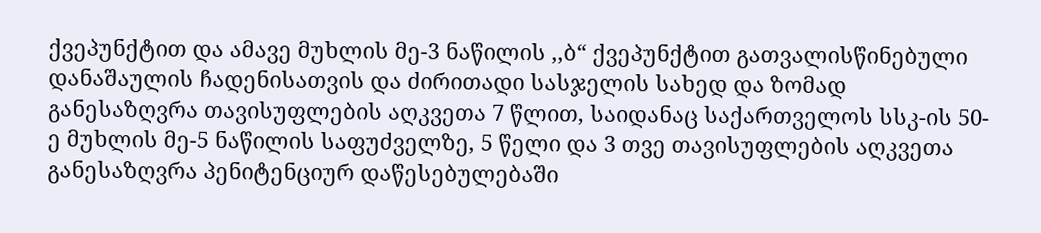ქვეპუნქტით და ამავე მუხლის მე-3 ნაწილის ,,ბ“ ქვეპუნქტით გათვალისწინებული დანაშაულის ჩადენისათვის და ძირითადი სასჯელის სახედ და ზომად განესაზღვრა თავისუფლების აღკვეთა 7 წლით, საიდანაც საქართველოს სსკ-ის 50-ე მუხლის მე-5 ნაწილის საფუძველზე, 5 წელი და 3 თვე თავისუფლების აღკვეთა განესაზღვრა პენიტენციურ დაწესებულებაში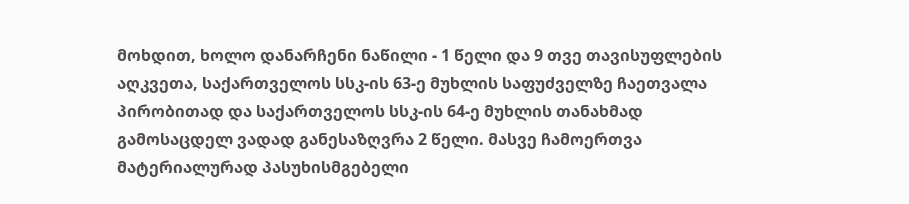მოხდით, ხოლო დანარჩენი ნაწილი - 1 წელი და 9 თვე თავისუფლების აღკვეთა, საქართველოს სსკ-ის 63-ე მუხლის საფუძველზე ჩაეთვალა პირობითად და საქართველოს სსკ-ის 64-ე მუხლის თანახმად გამოსაცდელ ვადად განესაზღვრა 2 წელი. მასვე ჩამოერთვა მატერიალურად პასუხისმგებელი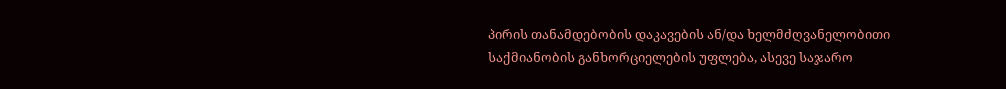პირის თანამდებობის დაკავების ან/და ხელმძღვანელობითი საქმიანობის განხორციელების უფლება, ასევე საჯარო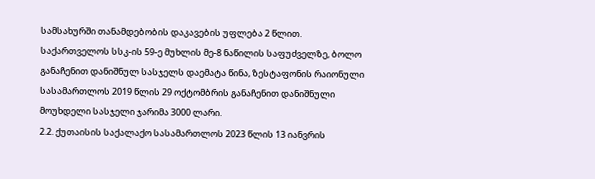სამსახურში თანამდებობის დაკავების უფლება 2 წლით.
საქართველოს სსკ-ის 59-ე მუხლის მე-8 ნაწილის საფუძველზე, ბოლო განაჩენით დანიშნულ სასჯელს დაემატა წინა, ზესტაფონის რაიონული სასამართლოს 2019 წლის 29 ოქტომბრის განაჩენით დანიშნული მოუხდელი სასჯელი ჯარიმა 3000 ლარი.
2.2. ქუთაისის საქალაქო სასამართლოს 2023 წლის 13 იანვრის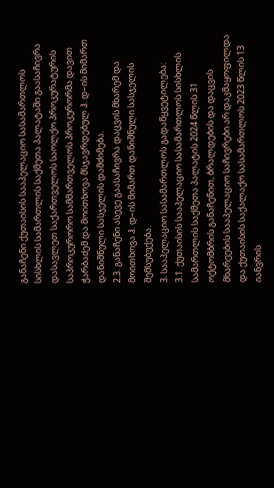განაჩენი ქუთაისის სააპელაციო სასამართლოს სისხლის სამართლის საქმეთა პალატაში გაასაჩივრა დასავლეთ საქართველოს საოლქო პროკურატურის საპროკურორო სამმართველოს პროკურორმა დავით ჭარბაძემ და მოითხოვა მსჯავრდებულ ჰ. დ–ის მიმართ დანიშნული სასჯელის დამძიმება.
2.3. განაჩენი ასევე გაასაჩივრა დაცვის მხარემ და მოითხოვა ჰ. დ–ის მიმართ დანიშნული სასჯელის შემსუბუქება.
3. სააპელაციო სასამართლოს გადაწყვეტილება:
3.1. ქუთაისის სააპელაციო სასამართლოს სისხლის სამართლის საქმეთა პალატის 2024 წლის 31 ოქტომბრის განაჩენით, ბრალდების და დაცვის მხარეების სააპელაციო საჩივრები არ დაკმაყოფილდა და ქუთაისის საქალაქო სასამართლოს 2023 წლის 13 იანვრის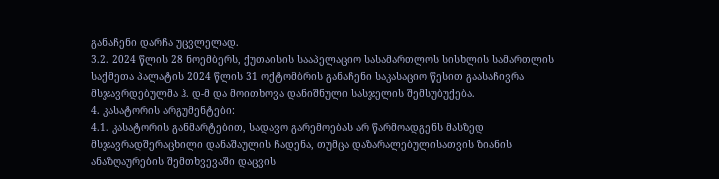განაჩენი დარჩა უცვლელად.
3.2. 2024 წლის 28 ნოემბერს, ქუთაისის სააპელაციო სასამართლოს სისხლის სამართლის საქმეთა პალატის 2024 წლის 31 ოქტომბრის განაჩენი საკასაციო წესით გაასაჩივრა მსჯავრდებულმა ჰ. დ-მ და მოითხოვა დანიშნული სასჯელის შემსუბუქება.
4. კასატორის არგუმენტები:
4.1. კასატორის განმარტებით, სადავო გარემოებას არ წარმოადგენს მასზედ მსჯავრადშერაცხილი დანაშაულის ჩადენა, თუმცა დაზარალებულისათვის ზიანის ანაზღაურების შემთხვევაში დაცვის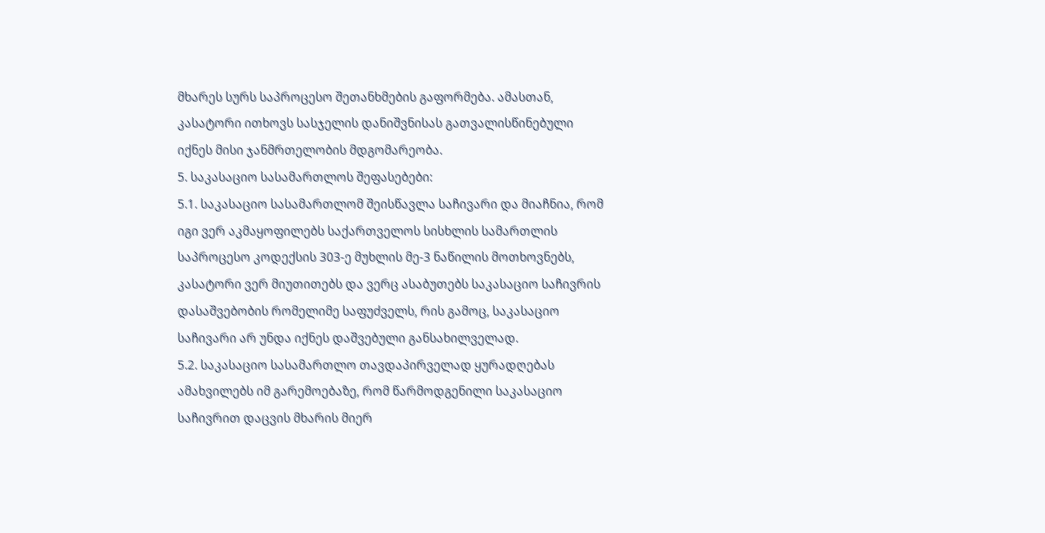მხარეს სურს საპროცესო შეთანხმების გაფორმება. ამასთან, კასატორი ითხოვს სასჯელის დანიშვნისას გათვალისწინებული იქნეს მისი ჯანმრთელობის მდგომარეობა.
5. საკასაციო სასამართლოს შეფასებები:
5.1. საკასაციო სასამართლომ შეისწავლა საჩივარი და მიაჩნია, რომ იგი ვერ აკმაყოფილებს საქართველოს სისხლის სამართლის საპროცესო კოდექსის 303-ე მუხლის მე-3 ნაწილის მოთხოვნებს, კასატორი ვერ მიუთითებს და ვერც ასაბუთებს საკასაციო საჩივრის დასაშვებობის რომელიმე საფუძველს, რის გამოც, საკასაციო საჩივარი არ უნდა იქნეს დაშვებული განსახილველად.
5.2. საკასაციო სასამართლო თავდაპირველად ყურადღებას ამახვილებს იმ გარემოებაზე, რომ წარმოდგენილი საკასაციო საჩივრით დაცვის მხარის მიერ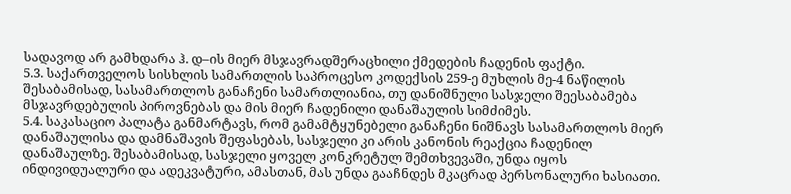სადავოდ არ გამხდარა ჰ. დ–ის მიერ მსჯავრადშერაცხილი ქმედების ჩადენის ფაქტი.
5.3. საქართველოს სისხლის სამართლის საპროცესო კოდექსის 259-ე მუხლის მე-4 ნაწილის შესაბამისად, სასამართლოს განაჩენი სამართლიანია, თუ დანიშნული სასჯელი შეესაბამება მსჯავრდებულის პიროვნებას და მის მიერ ჩადენილი დანაშაულის სიმძიმეს.
5.4. საკასაციო პალატა განმარტავს, რომ გამამტყუნებელი განაჩენი ნიშნავს სასამართლოს მიერ დანაშაულისა და დამნაშავის შეფასებას, სასჯელი კი არის კანონის რეაქცია ჩადენილ დანაშაულზე. შესაბამისად, სასჯელი ყოველ კონკრეტულ შემთხვევაში, უნდა იყოს ინდივიდუალური და ადეკვატური, ამასთან, მას უნდა გააჩნდეს მკაცრად პერსონალური ხასიათი.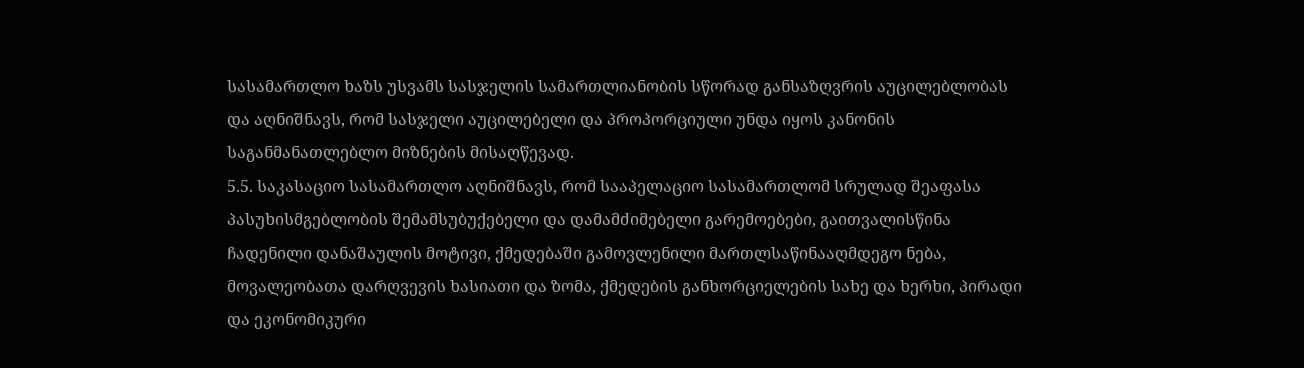სასამართლო ხაზს უსვამს სასჯელის სამართლიანობის სწორად განსაზღვრის აუცილებლობას და აღნიშნავს, რომ სასჯელი აუცილებელი და პროპორციული უნდა იყოს კანონის საგანმანათლებლო მიზნების მისაღწევად.
5.5. საკასაციო სასამართლო აღნიშნავს, რომ სააპელაციო სასამართლომ სრულად შეაფასა პასუხისმგებლობის შემამსუბუქებელი და დამამძიმებელი გარემოებები, გაითვალისწინა ჩადენილი დანაშაულის მოტივი, ქმედებაში გამოვლენილი მართლსაწინააღმდეგო ნება, მოვალეობათა დარღვევის ხასიათი და ზომა, ქმედების განხორციელების სახე და ხერხი, პირადი და ეკონომიკური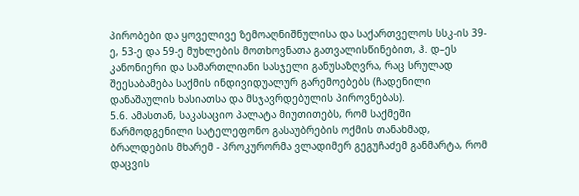პირობები და ყოველივე ზემოაღნიშნულისა და საქართველოს სსკ-ის 39-ე, 53-ე და 59-ე მუხლების მოთხოვნათა გათვალისწინებით, ჰ. დ–ეს კანონიერი და სამართლიანი სასჯელი განუსაზღვრა, რაც სრულად შეესაბამება საქმის ინდივიდუალურ გარემოებებს (ჩადენილი დანაშაულის ხასიათსა და მსჯავრდებულის პიროვნებას).
5.6. ამასთან, საკასაციო პალატა მიუთითებს, რომ საქმეში წარმოდგენილი სატელეფონო გასაუბრების ოქმის თანახმად, ბრალდების მხარემ - პროკურორმა ვლადიმერ გეგუჩაძემ განმარტა, რომ დაცვის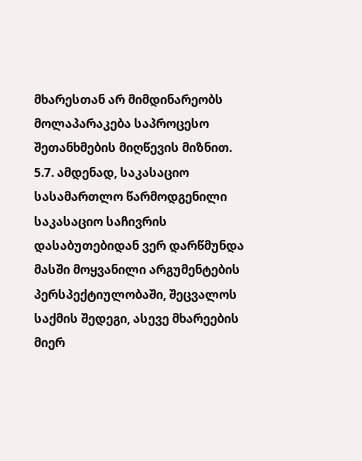მხარესთან არ მიმდინარეობს მოლაპარაკება საპროცესო შეთანხმების მიღწევის მიზნით.
5.7. ამდენად, საკასაციო სასამართლო წარმოდგენილი საკასაციო საჩივრის დასაბუთებიდან ვერ დარწმუნდა მასში მოყვანილი არგუმენტების პერსპექტიულობაში, შეცვალოს საქმის შედეგი, ასევე მხარეების მიერ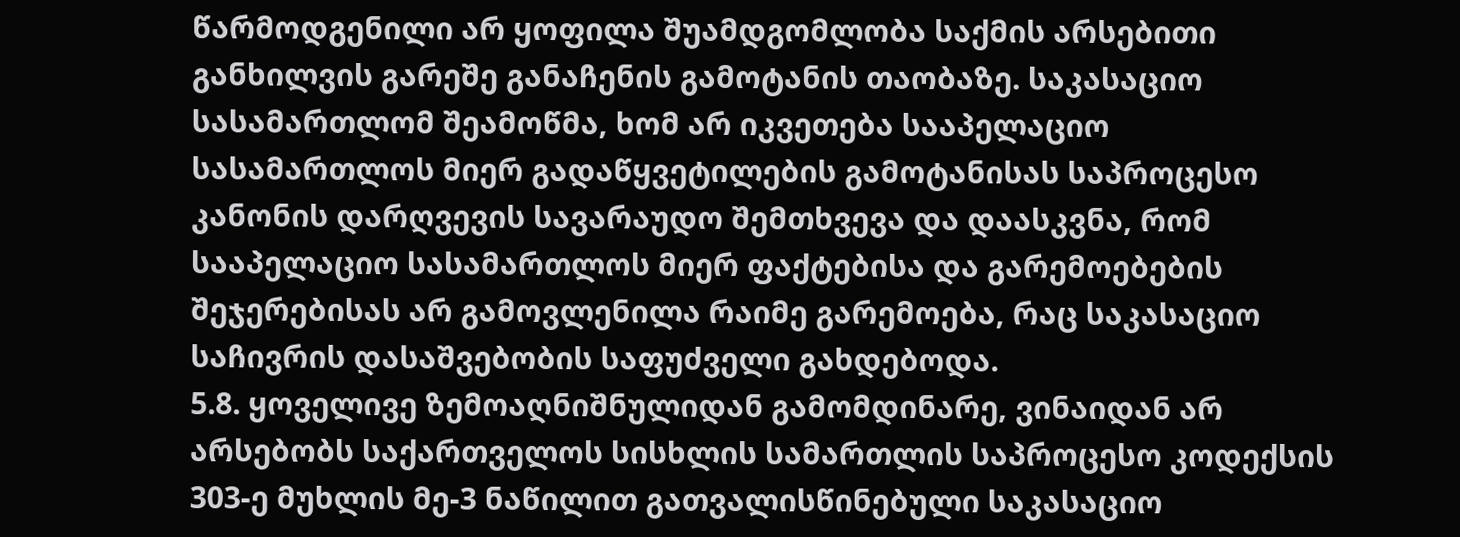წარმოდგენილი არ ყოფილა შუამდგომლობა საქმის არსებითი განხილვის გარეშე განაჩენის გამოტანის თაობაზე. საკასაციო სასამართლომ შეამოწმა, ხომ არ იკვეთება სააპელაციო სასამართლოს მიერ გადაწყვეტილების გამოტანისას საპროცესო კანონის დარღვევის სავარაუდო შემთხვევა და დაასკვნა, რომ სააპელაციო სასამართლოს მიერ ფაქტებისა და გარემოებების შეჯერებისას არ გამოვლენილა რაიმე გარემოება, რაც საკასაციო საჩივრის დასაშვებობის საფუძველი გახდებოდა.
5.8. ყოველივე ზემოაღნიშნულიდან გამომდინარე, ვინაიდან არ არსებობს საქართველოს სისხლის სამართლის საპროცესო კოდექსის 303-ე მუხლის მე-3 ნაწილით გათვალისწინებული საკასაციო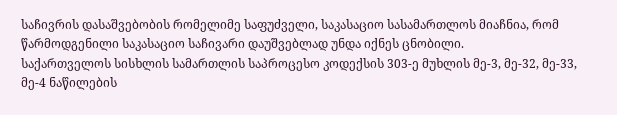საჩივრის დასაშვებობის რომელიმე საფუძველი, საკასაციო სასამართლოს მიაჩნია, რომ წარმოდგენილი საკასაციო საჩივარი დაუშვებლად უნდა იქნეს ცნობილი.
საქართველოს სისხლის სამართლის საპროცესო კოდექსის 303-ე მუხლის მე-3, მე-32, მე-33, მე-4 ნაწილების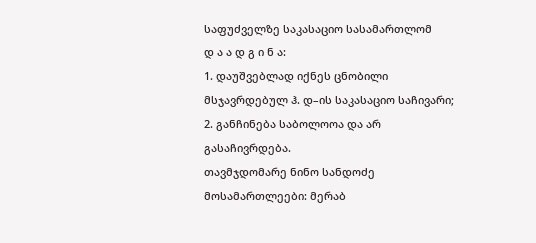საფუძველზე საკასაციო სასამართლომ
დ ა ა დ გ ი ნ ა:
1. დაუშვებლად იქნეს ცნობილი მსჯავრდებულ ჰ. დ–ის საკასაციო საჩივარი;
2. განჩინება საბოლოოა და არ გასაჩივრდება.
თავმჯდომარე ნინო სანდოძე
მოსამართლეები: მერაბ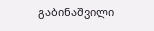გაბინაშვილი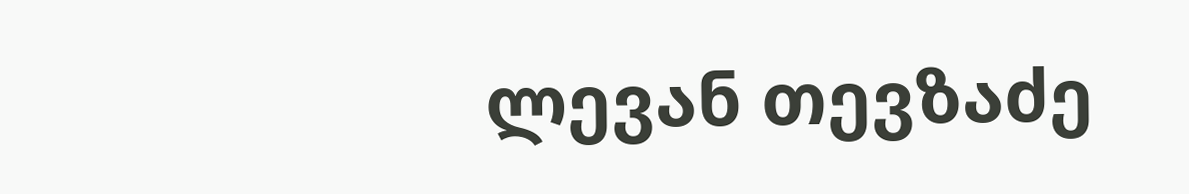ლევან თევზაძე